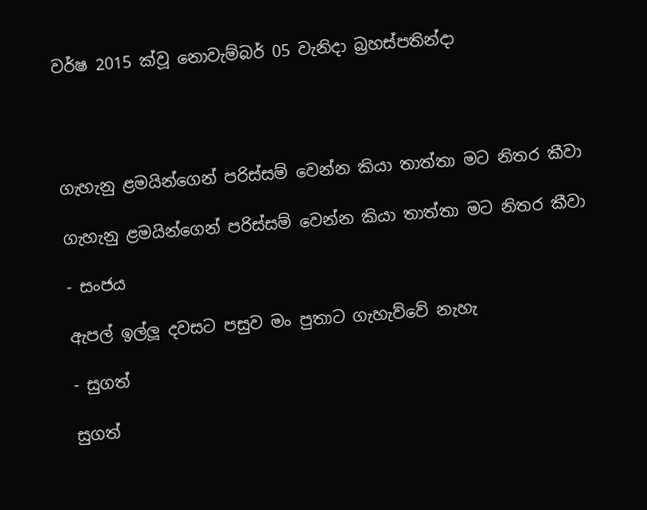වර්ෂ 2015 ක්වූ නොවැම්බර් 05 වැනිදා බ්‍රහස්පතින්දා




ගැහැනු ළමයින්ගෙන් පරිස්සම් වෙන්න කියා තාත්තා මට නිතර කීවා

ගැහැනු ළමයින්ගෙන් පරිස්සම් වෙන්න කියා තාත්තා මට නිතර කීවා

- සංජය

ඇපල් ඉල්ලූ දවසට පසුව මං පුතාට ගැහැව්වේ නැහැ

- සුගත්

සුගත්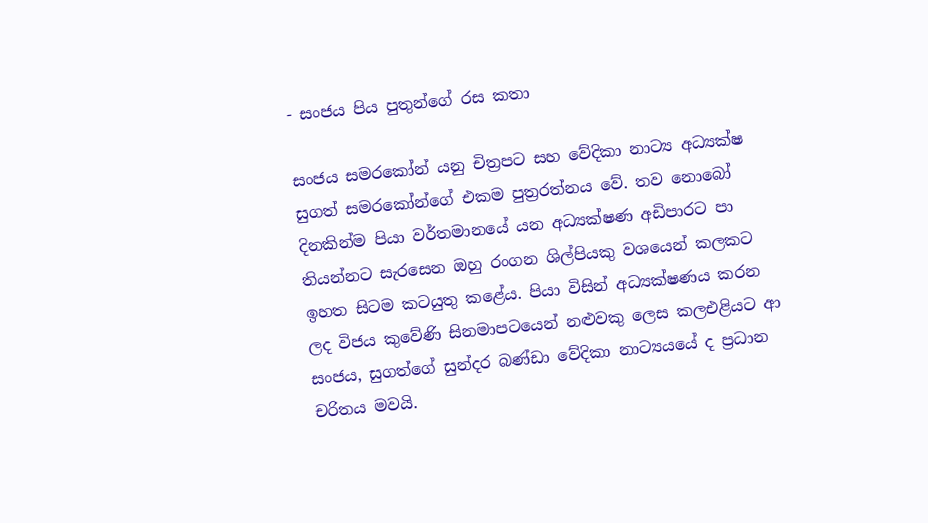- සංජය පිය පුතුන්ගේ රස කතා

සංජය සමරකෝන් යනු චිත්‍රපට සහ වේදිකා නාට්‍ය අධ්‍යක්ෂ සුගත් සමරකෝන්ගේ එකම පුත්‍රරත්නය වේ. තව නොබෝ දිනකින්ම පියා වර්තමානයේ යන අධ්‍යක්ෂණ අඩිපාරට පා තියන්නට සැරසෙන ඔහු රංගන ශිල්පියකු වශයෙන් කලකට ඉහත සිටම කටයුතු කළේය. පියා විසින් අධ්‍යක්ෂණය කරන ලද විජය කුවේණි සිනමාපටයෙන් නළුවකු ලෙස කලඑළියට ආ සංජය, සුගත්ගේ සුන්දර බණ්ඩා වේදිකා නාට්‍යයයේ ද ප්‍රධාන චරිතය මවයි.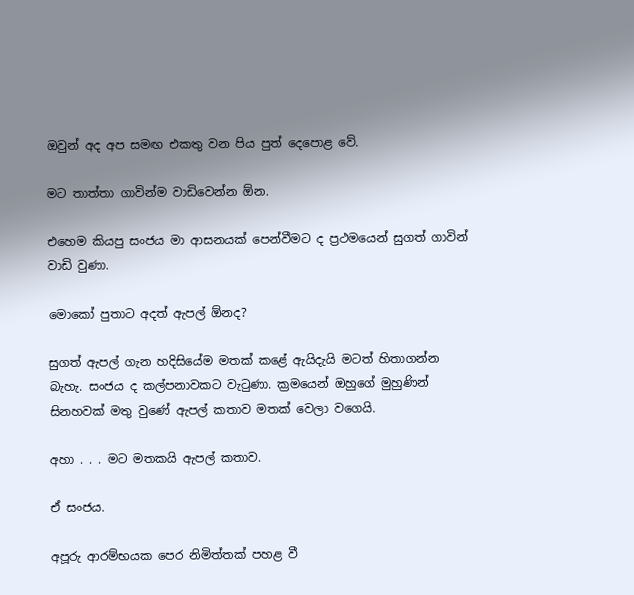ඔවුන් අද අප සමඟ එකතු වන පිය පුත් දෙපොළ වේ.

මට තාත්තා ගාවින්ම වාඩිවෙන්න ඕන.

එහෙම කියපු සංජය මා ආසනයක් පෙන්වීමට ද ප්‍රථමයෙන් සුගත් ගාවින් වාඩි වුණා.

මොකෝ පුතාට අදත් ඇපල් ඕනද?

සුගත් ඇපල් ගැන හදිසියේම මතක් කළේ ඇයිදැයි මටත් හිතාගන්න බැහැ. සංජය ද කල්පනාවකට වැටුණා. ක්‍රමයෙන් ඔහුගේ මුහුණින් සිනහවක් මතු වුණේ ඇපල් කතාව මතක් වෙලා වගෙයි.

අහා . . . මට මතකයි ඇපල් කතාව.

ඒ සංජය.

අපූරු ආරම්භයක පෙර නිමිත්තක් පහළ වී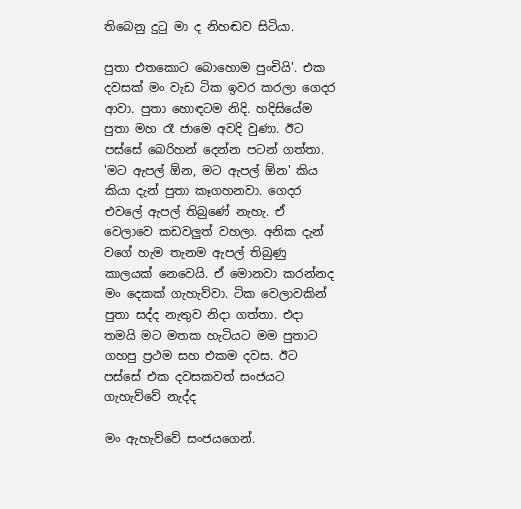තිබෙනු දුටු මා ද නිහඬව සිටියා.

පුතා එතකොට බොහොම පුංචියි'. එක දවසක් මං වැඩ ටික ඉවර කරලා ගෙදර ආවා. පුතා හොඳටම නිදි. හදිසියේම පුතා මහ රෑ ජාමෙ අවදි වුණා. ඊට පස්සේ බෙරිහන් දෙන්න පටන් ගත්තා. 'මට ඇපල් ඕන, මට ඇපල් ඕන' කිය කියා දැන් පුතා කෑගහනවා. ගෙදර එවලේ ඇපල් තිබුණේ නැහැ. ඒ වෙලාවෙ කඩවලුත් වහලා. අනික දැන් වගේ හැම තැනම ඇපල් තිබුණු කාලයක් නෙවෙයි. ඒ මොනවා කරන්නද මං දෙකක් ගැහැව්වා. ටික වෙලාවකින් පුතා සද්ද නැතුව නිදා ගත්තා. එදා තමයි මට මතක හැටියට මම පුතාට ගහපු ප්‍රථම සහ එකම දවස. ඊට පස්සේ එක දවසකවත් සංජයට ගැහැව්වේ නැද්ද

මං ඇහැව්වේ සංජයගෙන්.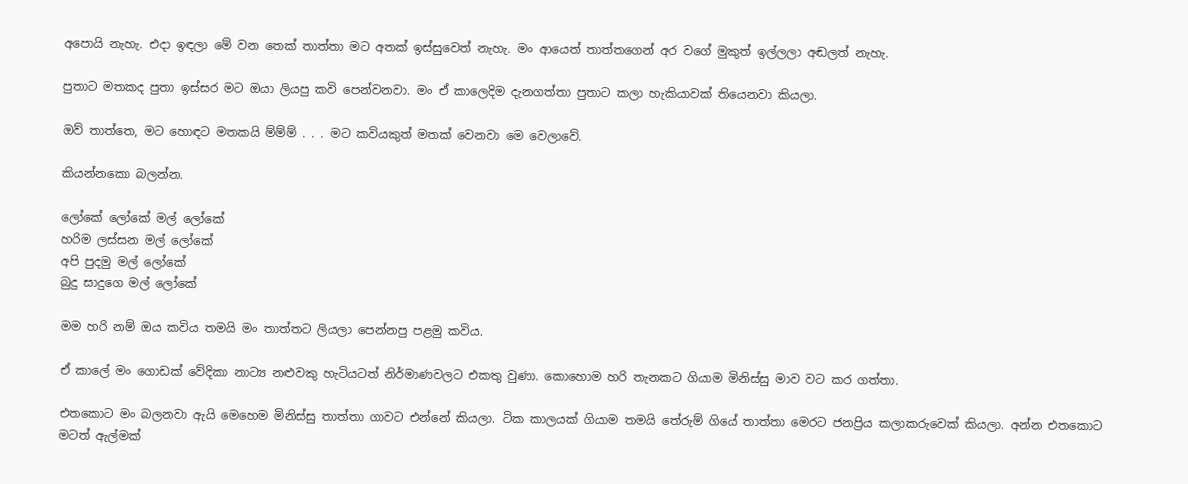අපොයි නැහැ. එදා ඉඳලා මේ වන තෙක් තාත්තා මට අතක් ඉස්සුවෙත් නැහැ. මං ආයෙත් තාත්තගෙන් අර වගේ මුකුත් ඉල්ලලා අඬලත් නැහැ.

පුතාට මතකද පුතා ඉස්සර මට ඔයා ලියපු කවි පෙන්වනවා. මං ඒ කාලෙදිම දැනගත්තා පුතාට කලා හැකියාවක් තියෙනවා කියලා.

ඔව් තාත්තෙ, මට හොඳට මතකයි ම්ම්ම් . . . මට කවියකුත් මතක් වෙනවා මෙ වෙලාවේ.

කියන්නකො බලන්න.

ලෝකේ ලෝකේ මල් ලෝකේ
හරිම ලස්සන මල් ලෝකේ
අපි පුදමු මල් ලෝකේ
බුදු සාදුගෙ මල් ලෝකේ

මම හරි නම් ඔය කවිය තමයි මං තාත්තට ලියලා පෙන්නපු පළමු කවිය.

ඒ කාලේ මං ගොඩක් වේදිකා නාට්‍ය නළුවකු හැටියටත් නිර්මාණවලට එකතු වුණා. කොහොම හරි තැනකට ගියාම මිනිස්සු මාව වට කර ගත්තා.

එතකොට මං බලනවා ඇයි මෙහෙම මිනිස්සු තාත්තා ගාවට එන්නේ කියලා. ටික කාලයක් ගියාම තමයි තේරුම් ගියේ තාත්තා මෙරට ජනප්‍රිය කලාකරුවෙක් කියලා. අන්න එතකොට මටත් ඇල්මක්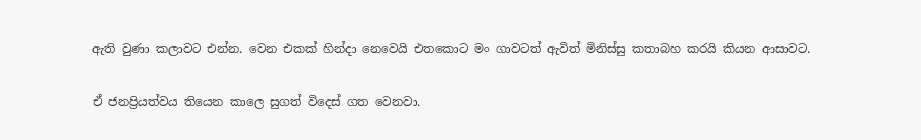ඇති වුණා කලාවට එන්න. වෙන එකක් හින්දා නෙවෙයි එතකොට මං ගාවටත් ඇවිත් මිනිස්සු කතාබහ කරයි කියන ආසාවට.

ඒ ජනප්‍රියත්වය තියෙන කාලෙ සුගත් විදෙස් ගත වෙනවා.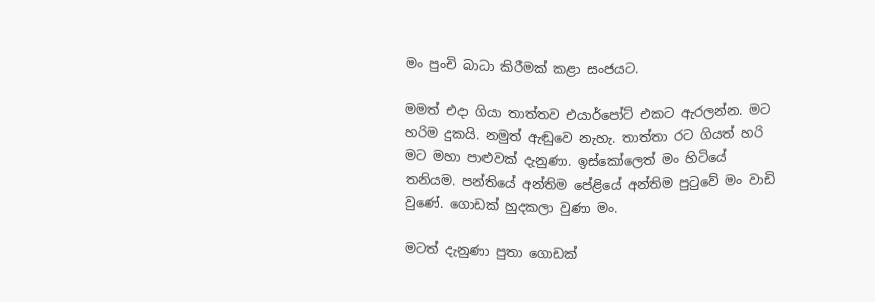මං පුංචි බාධා කිරීමක් කළා සංජයට.

මමත් එදා ගියා තාත්තව එයාර්පෝට් එකට ඇරලන්න. මට හරිම දුකයි. නමුත් ඇඬුවෙ නැහැ. තාත්තා රට ගියත් හරි මට මහා පාළුවක් දැනුණා. ඉස්කෝලෙත් මං හිටියේ තනියම. පන්තියේ අන්තිම පේළියේ අන්තිම පුටුවේ මං වාඩි වුණේ. ගොඩක් හුදකලා වුණා මං.

මටත් දැනුණා පුතා ගොඩක්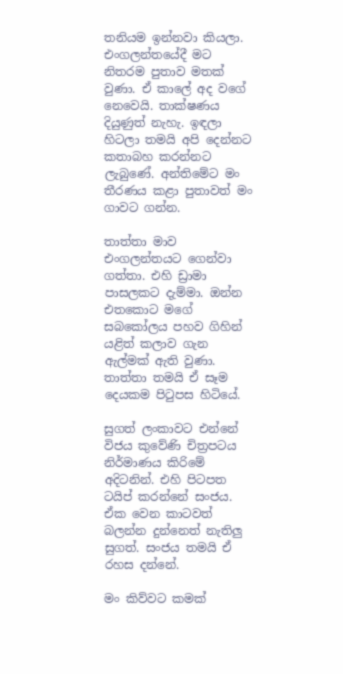තනියම ඉන්නවා කියලා. එංගලන්තයේදී මට නිතරම පුතාව මතක් වුණා. ඒ කාලේ අද වගේ නෙවෙයි. තාක්ෂණය දියුණුත් නැහැ. ඉඳලා හිටලා තමයි අපි දෙන්නට කතාබහ කරන්නට ලැබුණේ. අන්තිමේට මං තීරණය කළා පුතාවත් මං ගාවට ගන්න.

තාත්තා මාව එංගලන්තයට ගෙන්වා ගත්තා. එහි ඩ්‍රාමා පාසලකට දැම්මා. ඔන්න එතකොට මගේ සබකෝලය පහව ගිහින් යළිත් කලාව ගැන ඇල්මක් ඇති වුණා. තාත්තා තමයි ඒ සෑම දෙයකම පිටුපස හිටියේ.

සුගත් ලංකාවට එන්නේ විජය කුවේණි චිත්‍රපටය නිර්මාණය කිරිමේ අදිටනින්. එහි පිටපත ටයිප් කරන්නේ සංජය. ඒක වෙන කාටවත් බලන්න දුන්නෙත් නැතිලු සුගත්. සංජය තමයි ඒ රහස දන්නේ.

මං කිව්වට කමක්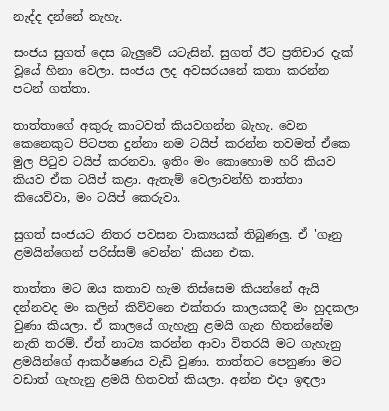නැද්ද දන්නේ නැහැ.

සංජය සුගත් දෙස බැලුවේ යටැසින්. සුගත් ඊට ප්‍රතිචාර දැක් වූයේ හිනා වෙලා. සංජය ලද අවසරයනේ කතා කරන්න පටන් ගත්තා.

තාත්තාගේ අකුරු කාටවත් කියවගන්න බැහැ. වෙන කෙනෙකුට පිටපත දුන්නා නම ටයිප් කරන්න තවමත් ඒකෙ මුල පිටුව ටයිප් කරනවා. ඉතිං මං කොහොම හරි කියව කියව ඒක ටයිප් කළා. ඇතැම් වෙලාවන්හි තාත්තා කියෙව්වා, මං ටයිප් කෙරුවා.

සුගත් සංජයට නිතර පවසන වාක්‍යයක් තිබුණලු. ඒ 'ගෑනු ළමයින්ගෙන් පරිස්සම් වෙන්න' කියන එක.

තාත්තා මට ඔය කතාව හැම තිස්සෙම කියන්නේ ඇයි දන්නවද මං කලින් කිව්වනෙ එක්තරා කාලයකදී මං හුදකලා වුණා කියලා. ඒ කාලයේ ගැහැනු ළමයි ගැන හිතන්නේම නැති තරම්. ඒත් නාට්‍ය කරන්න ආවා විතරයි මට ගැහැනු ළමයින්ගේ ආකර්ෂණය වැඩි වුණා. තාත්තට පෙනුණා මට වඩාත් ගැහැනු ළමයි හිතවත් කියලා. අන්න එදා ඉඳලා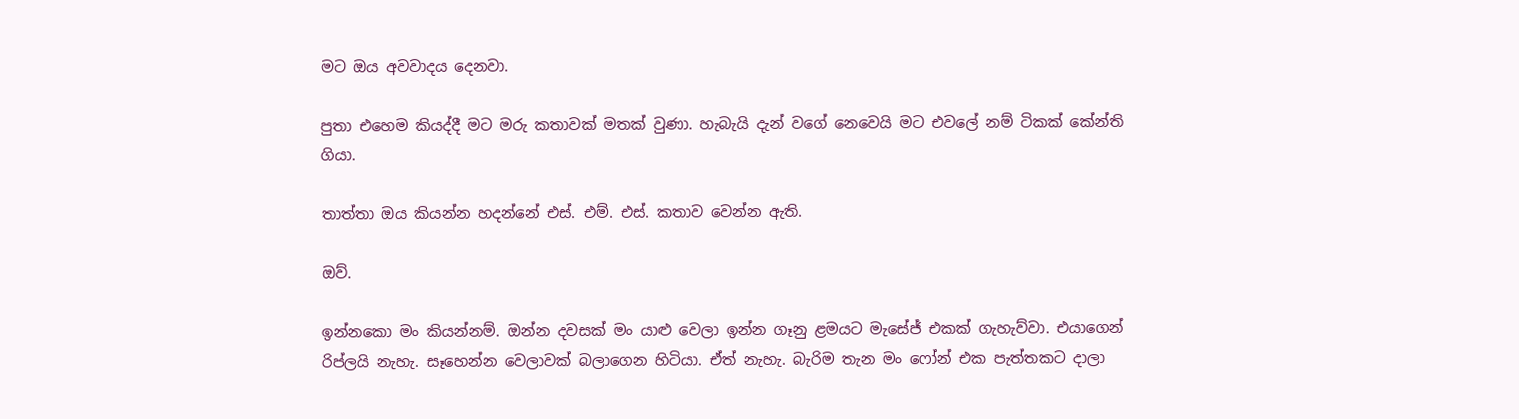මට ඔය අවවාදය දෙනවා.

පුතා එහෙම කියද්දී මට මරු කතාවක් මතක් වුණා. හැබැයි දැන් වගේ නෙවෙයි මට එවලේ නම් ටිකක් කේන්ති ගියා.

තාත්තා ඔය කියන්න හදන්නේ එස්. එම්. එස්. කතාව වෙන්න ඇති.

ඔව්.

ඉන්නකො මං කියන්නම්. ඔන්න දවසක් මං යාළු වෙලා ඉන්න ගෑනු ළමයට මැසේජ් එකක් ගැහැව්වා. එයාගෙන් රිප්ලයි නැහැ. සෑහෙන්න වෙලාවක් බලාගෙන හිටියා. ඒත් නැහැ. බැරිම තැන මං ෆෝන් එක පැත්තකට දාලා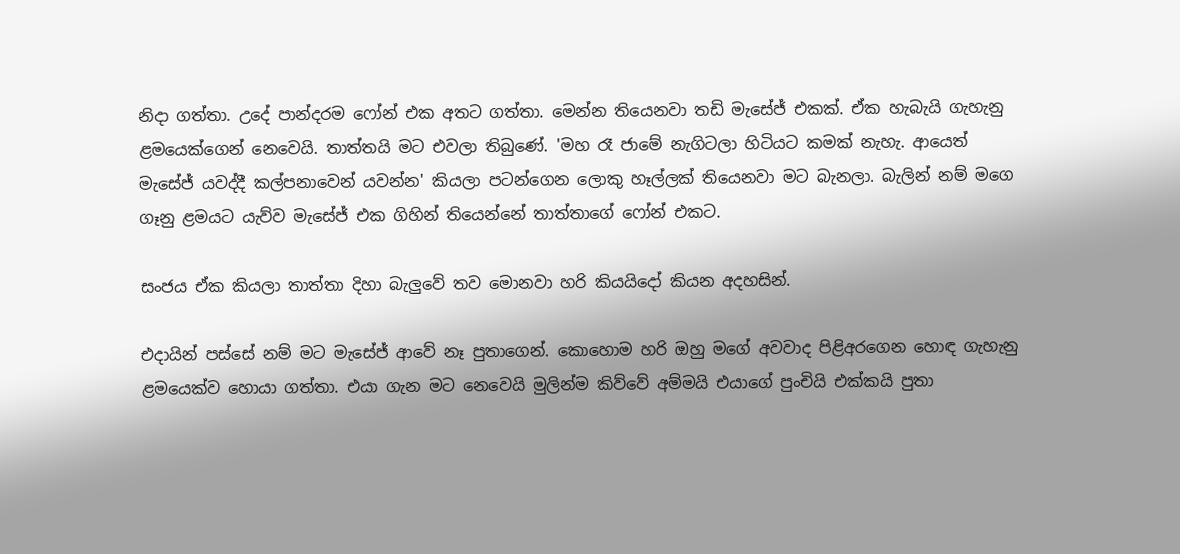නිදා ගත්තා. උදේ පාන්දරම ෆෝන් එක අතට ගත්තා. මෙන්න තියෙනවා තඩි මැසේජ් එකක්. ඒක හැබැයි ගැහැනු ළමයෙක්ගෙන් නෙවෙයි. තාත්තයි මට එවලා තිබුණේ. 'මහ රෑ ජාමේ නැගිටලා හිටියට කමක් නැහැ. ආයෙත් මැසේජ් යවද්දී කල්පනාවෙන් යවන්න' කියලා පටන්ගෙන ලොකු හෑල්ලක් තියෙනවා මට බැනලා. බැලින් නම් මගෙ ගෑනු ළමයට යැව්ව මැසේජ් එක ගිහින් තියෙන්නේ තාත්තාගේ ෆෝන් එකට.

සංජය ඒක කියලා තාත්තා දිහා බැලුවේ තව මොනවා හරි කියයිදෝ කියන අදහසින්.

එදායින් පස්සේ නම් මට මැසේජ් ආවේ නෑ පුතාගෙන්. කොහොම හරි ඔහු මගේ අවවාද පිළිඅරගෙන හොඳ ගැහැනු ළමයෙක්ව හොයා ගත්තා. එයා ගැන මට නෙවෙයි මුලින්ම කිව්වේ අම්මයි එයාගේ පුංචියි එක්කයි පුතා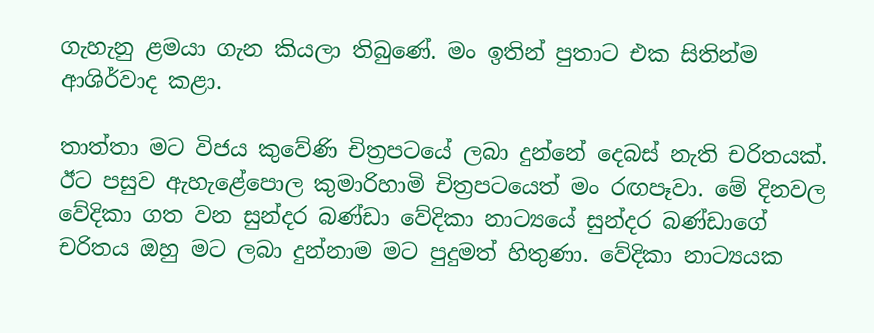ගැහැනු ළමයා ගැන කියලා තිබුණේ. මං ඉතින් පුතාට එක සිතින්ම ආශිර්වාද කළා.

තාත්තා මට විජය කුවේණි චිත්‍රපටයේ ලබා දුන්නේ දෙබස් නැති චරිතයක්. ඊට පසුව ඇහැළේපොල කුමාරිහාමි චිත්‍රපටයෙත් මං රඟපෑවා. මේ දිනවල වේදිකා ගත වන සුන්දර බණ්ඩා වේදිකා නාට්‍යයේ සුන්දර බණ්ඩාගේ චරිතය ඔහු මට ලබා දුන්නාම මට පුදුමත් හිතුණා. වේදිකා නාට්‍යයක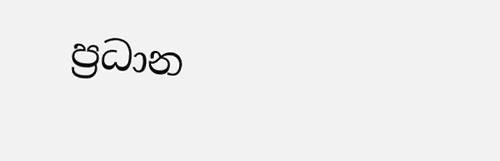ප්‍රධාන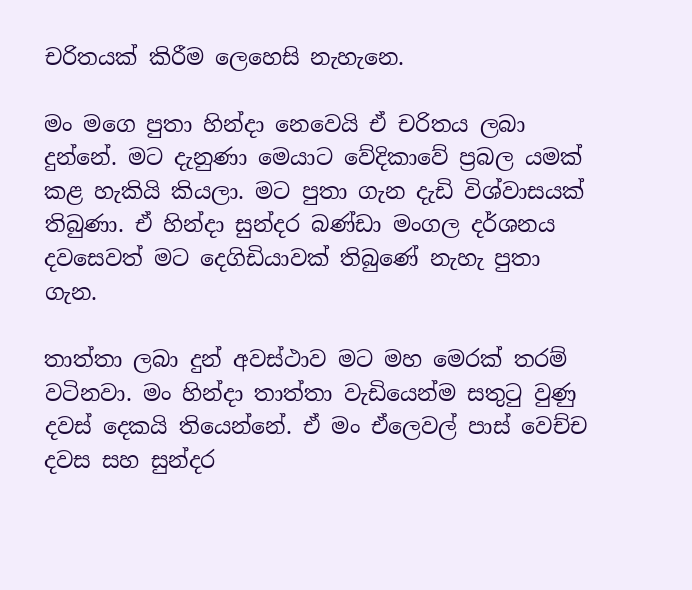චරිතයක් කිරීම ලෙහෙසි නැහැනෙ.

මං මගෙ පුතා හින්දා නෙවෙයි ඒ චරිතය ලබා දුන්නේ. මට දැනුණා මෙයාට වේදිකාවේ ප්‍රබල යමක් කළ හැකියි කියලා. මට පුතා ගැන දැඩි විශ්වාසයක් තිබුණා. ඒ හින්දා සුන්දර බණ්ඩා මංගල දර්ශනය දවසෙවත් මට දෙගිඩියාවක් තිබුණේ නැහැ පුතා ගැන.

තාත්තා ලබා දුන් අවස්ථාව මට මහ මෙරක් තරම් වටිනවා. මං හින්දා තාත්තා වැඩියෙන්ම සතුටු වුණු දවස් දෙකයි තියෙන්නේ. ඒ මං ඒලෙවල් පාස් වෙච්ච දවස සහ සුන්දර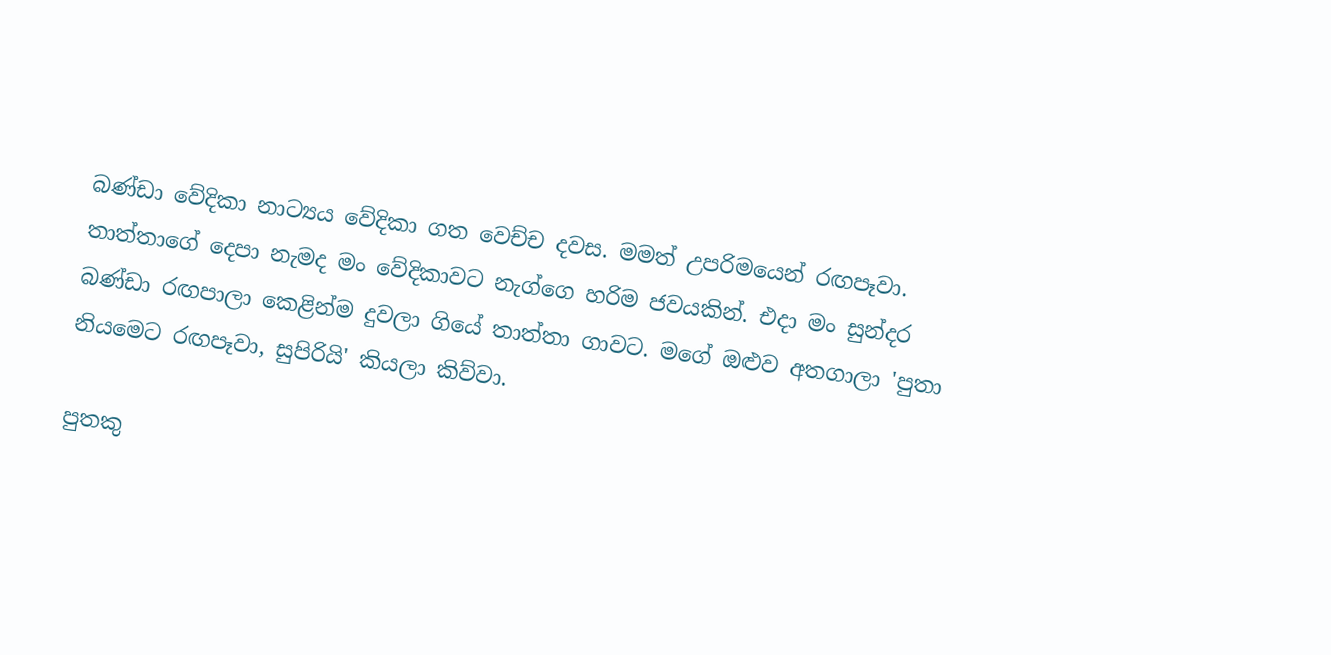බණ්ඩා වේදිකා නාට්‍යය වේදිකා ගත වෙච්ච දවස. මමත් උපරිමයෙන් රඟපෑවා. තාත්තාගේ දෙපා නැමද මං වේදිකාවට නැග්ගෙ හරිම ජවයකින්. එදා මං සුන්දර බණ්ඩා රඟපාලා කෙළින්ම දුවලා ගියේ තාත්තා ගාවට. මගේ ඔළුව අතගාලා 'පුතා නියමෙට රඟපෑවා, සුපිරියි' කියලා කිව්වා.

පුතකු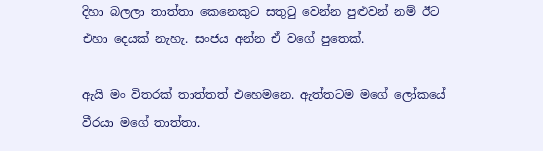දිහා බලලා තාත්තා කෙනෙකුට සතුටු වෙන්න පුළුවන් නම් ඊට එහා දෙයක් නැහැ. සංජය අන්න ඒ වගේ පුතෙක්.

ඇයි මං විතරක් තාත්තත් එහෙමනෙ. ඇත්තටම මගේ ලෝකයේ වීරයා මගේ තාත්තා.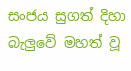සංජය සුගත් දිහා බැලුවේ මහත් වූ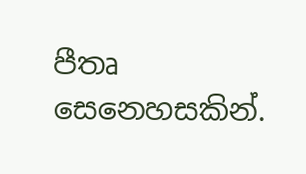පීතෘ සෙනෙහසකින්.